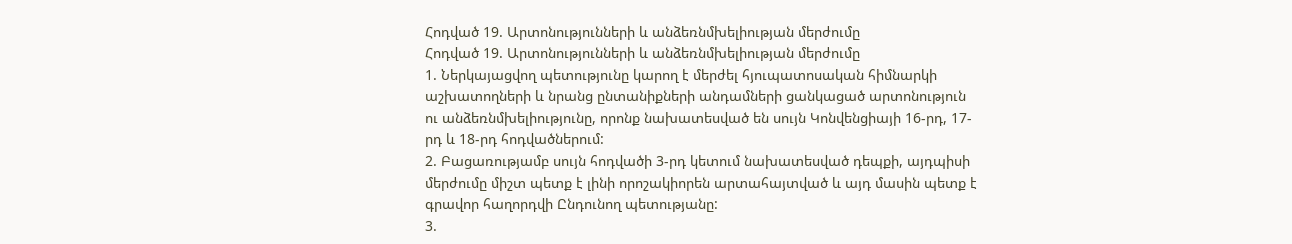Հոդված 19. Արտոնությունների և անձեռնմխելիության մերժումը
Հոդված 19. Արտոնությունների և անձեռնմխելիության մերժումը
1. Ներկայացվող պետությունը կարող է մերժել հյուպատոսական հիմնարկի աշխատողների և նրանց ընտանիքների անդամների ցանկացած արտոնություն ու անձեռնմխելիությունը, որոնք նախատեսված են սույն Կոնվենցիայի 16-րդ, 17-րդ և 18-րդ հոդվածներում:
2. Բացառությամբ սույն հոդվածի 3-րդ կետում նախատեսված դեպքի, այդպիսի մերժումը միշտ պետք է լինի որոշակիորեն արտահայտված և այդ մասին պետք է գրավոր հաղորդվի Ընդունող պետությանը:
3.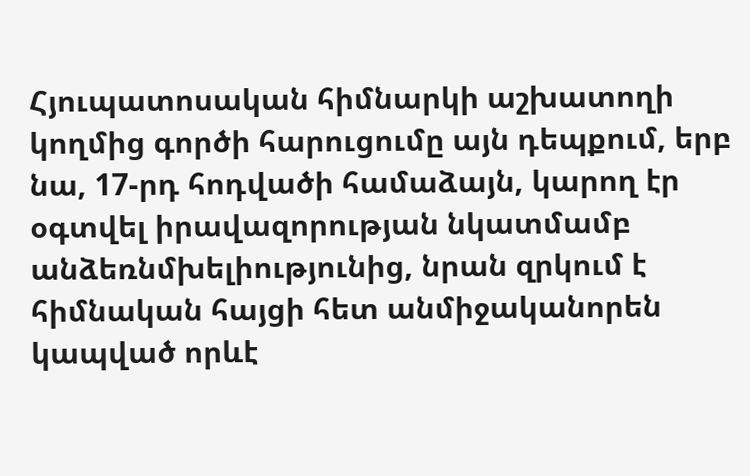Հյուպատոսական հիմնարկի աշխատողի կողմից գործի հարուցումը այն դեպքում, երբ նա, 17-րդ հոդվածի համաձայն, կարող էր օգտվել իրավազորության նկատմամբ անձեռնմխելիությունից, նրան զրկում է հիմնական հայցի հետ անմիջականորեն կապված որևէ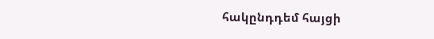հակընդդեմ հայցի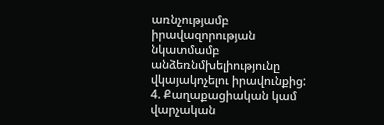առնչությամբ իրավազորության նկատմամբ անձեռնմխելիությունը վկայակոչելու իրավունքից:
4. Քաղաքացիական կամ վարչական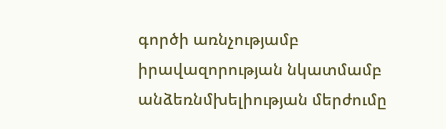գործի առնչությամբ իրավազորության նկատմամբ անձեռնմխելիության մերժումը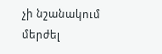չի նշանակում մերժել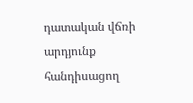դատական վճռի արդյունք հանդիսացող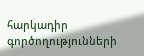հարկադիր գործողությունների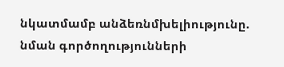նկատմամբ անձեռնմխելիությունը. նման գործողությունների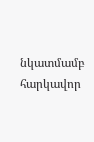նկատմամբ հարկավոր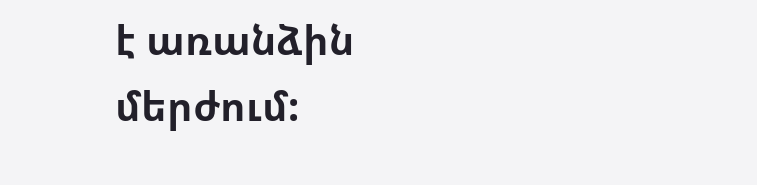է առանձին մերժում: